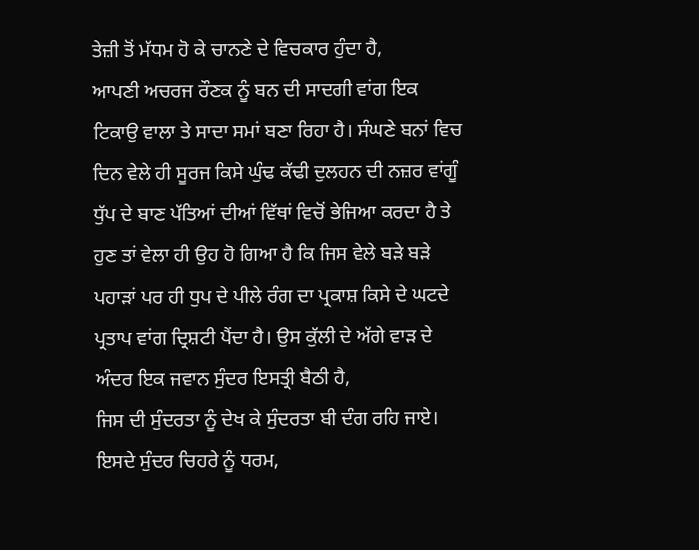ਤੇਜ਼ੀ ਤੋਂ ਮੱਧਮ ਹੋ ਕੇ ਚਾਨਣੇ ਦੇ ਵਿਚਕਾਰ ਹੁੰਦਾ ਹੈ,
ਆਪਣੀ ਅਚਰਜ ਰੌਣਕ ਨੂੰ ਬਨ ਦੀ ਸਾਦਗੀ ਵਾਂਗ ਇਕ ਟਿਕਾਉ ਵਾਲਾ ਤੇ ਸਾਦਾ ਸਮਾਂ ਬਣਾ ਰਿਹਾ ਹੈ। ਸੰਘਣੇ ਬਨਾਂ ਵਿਚ ਦਿਨ ਵੇਲੇ ਹੀ ਸੂਰਜ ਕਿਸੇ ਘੁੰਢ ਕੱਢੀ ਦੁਲਹਨ ਦੀ ਨਜ਼ਰ ਵਾਂਗੂੰ ਧੁੱਪ ਦੇ ਬਾਣ ਪੱਤਿਆਂ ਦੀਆਂ ਵਿੱਥਾਂ ਵਿਚੋਂ ਭੇਜਿਆ ਕਰਦਾ ਹੈ ਤੇ ਹੁਣ ਤਾਂ ਵੇਲਾ ਹੀ ਉਹ ਹੋ ਗਿਆ ਹੈ ਕਿ ਜਿਸ ਵੇਲੇ ਬੜੇ ਬੜੇ ਪਹਾੜਾਂ ਪਰ ਹੀ ਧੁਪ ਦੇ ਪੀਲੇ ਰੰਗ ਦਾ ਪ੍ਰਕਾਸ਼ ਕਿਸੇ ਦੇ ਘਟਦੇ ਪ੍ਰਤਾਪ ਵਾਂਗ ਦ੍ਰਿਸ਼ਟੀ ਪੈਂਦਾ ਹੈ। ਉਸ ਕੁੱਲੀ ਦੇ ਅੱਗੇ ਵਾੜ ਦੇ ਅੰਦਰ ਇਕ ਜਵਾਨ ਸੁੰਦਰ ਇਸਤ੍ਰੀ ਬੈਠੀ ਹੈ,
ਜਿਸ ਦੀ ਸੁੰਦਰਤਾ ਨੂੰ ਦੇਖ ਕੇ ਸੁੰਦਰਤਾ ਬੀ ਦੰਗ ਰਹਿ ਜਾਏ। ਇਸਦੇ ਸੁੰਦਰ ਚਿਹਰੇ ਨੂੰ ਧਰਮ,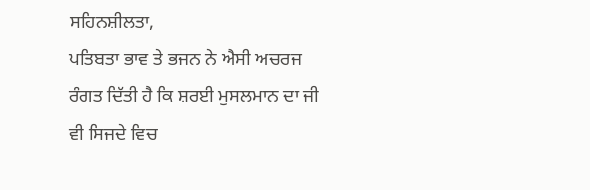ਸਹਿਨਸ਼ੀਲਤਾ,
ਪਤਿਬਤਾ ਭਾਵ ਤੇ ਭਜਨ ਨੇ ਐਸੀ ਅਚਰਜ ਰੰਗਤ ਦਿੱਤੀ ਹੈ ਕਿ ਸ਼ਰਈ ਮੁਸਲਮਾਨ ਦਾ ਜੀ ਵੀ ਸਿਜਦੇ ਵਿਚ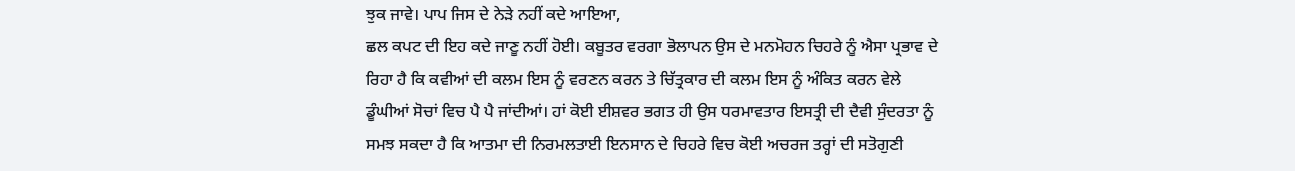ਝੁਕ ਜਾਵੇ। ਪਾਪ ਜਿਸ ਦੇ ਨੇੜੇ ਨਹੀਂ ਕਦੇ ਆਇਆ,
ਛਲ ਕਪਟ ਦੀ ਇਹ ਕਦੇ ਜਾਣੂ ਨਹੀਂ ਹੋਈ। ਕਬੂਤਰ ਵਰਗਾ ਭੋਲਾਪਨ ਉਸ ਦੇ ਮਨਮੋਹਨ ਚਿਹਰੇ ਨੂੰ ਐਸਾ ਪ੍ਰਭਾਵ ਦੇ ਰਿਹਾ ਹੈ ਕਿ ਕਵੀਆਂ ਦੀ ਕਲਮ ਇਸ ਨੂੰ ਵਰਣਨ ਕਰਨ ਤੇ ਚਿੱਤ੍ਰਕਾਰ ਦੀ ਕਲਮ ਇਸ ਨੂੰ ਅੰਕਿਤ ਕਰਨ ਵੇਲੇ ਡੂੰਘੀਆਂ ਸੋਚਾਂ ਵਿਚ ਪੈ ਪੈ ਜਾਂਦੀਆਂ। ਹਾਂ ਕੋਈ ਈਸ਼ਵਰ ਭਗਤ ਹੀ ਉਸ ਧਰਮਾਵਤਾਰ ਇਸਤ੍ਰੀ ਦੀ ਦੈਵੀ ਸੁੰਦਰਤਾ ਨੂੰ ਸਮਝ ਸਕਦਾ ਹੈ ਕਿ ਆਤਮਾ ਦੀ ਨਿਰਮਲਤਾਈ ਇਨਸਾਨ ਦੇ ਚਿਹਰੇ ਵਿਚ ਕੋਈ ਅਚਰਜ ਤਰ੍ਹਾਂ ਦੀ ਸਤੋਗੁਣੀ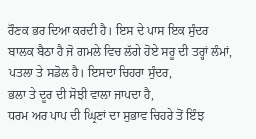ਰੌਣਕ ਭਰ ਦਿਆ ਕਰਦੀ ਹੈ। ਇਸ ਦੇ ਪਾਸ ਇਕ ਸੁੰਦਰ ਬਾਲਕ ਬੈਠਾ ਹੈ ਜੋ ਗਮਲੇ ਵਿਚ ਲੱਗੇ ਹੋਏ ਸਰੂ ਦੀ ਤਰ੍ਹਾਂ ਲੰਮਾਂ,
ਪਤਲਾ ਤੇ ਸਡੋਲ ਹੈ। ਇਸਦਾ ਚਿਹਰਾ ਸੁੰਦਰ,
ਭਲਾ ਤੇ ਦੂਰ ਦੀ ਸੋਝੀ ਵਾਲਾ ਜਾਪਦਾ ਹੈ,
ਧਰਮ ਅਰ ਪਾਪ ਦੀ ਘ੍ਰਿਣਾਂ ਦਾ ਸੁਭਾਵ ਚਿਹਰੇ ਤੋਂ ਇੰਝ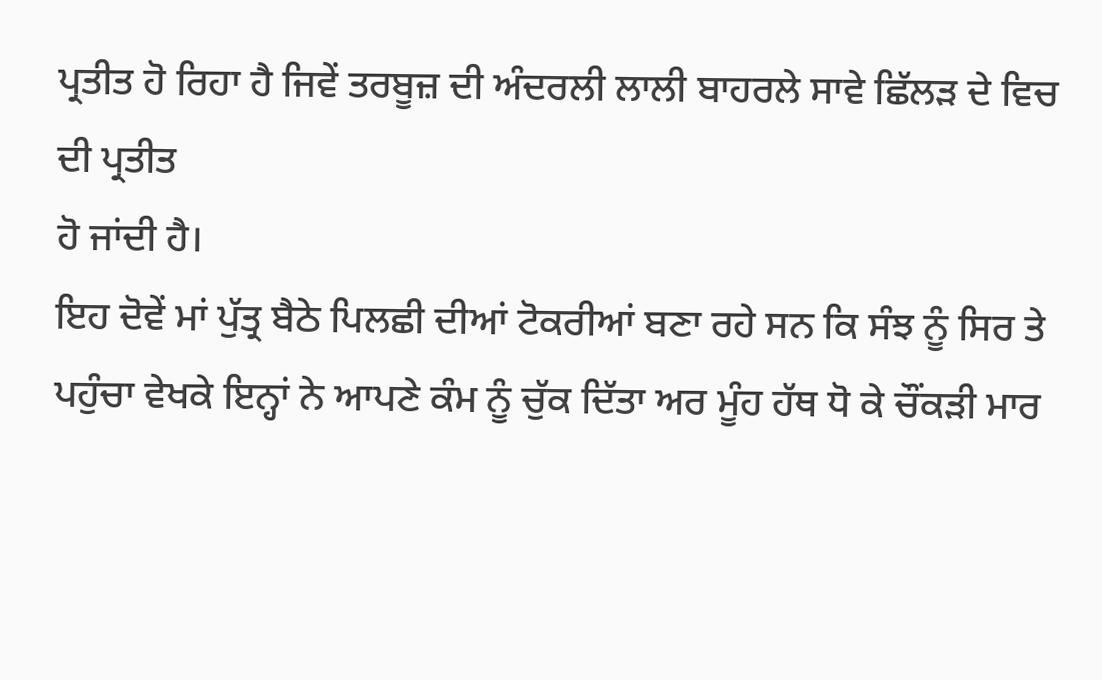ਪ੍ਰਤੀਤ ਹੋ ਰਿਹਾ ਹੈ ਜਿਵੇਂ ਤਰਬੂਜ਼ ਦੀ ਅੰਦਰਲੀ ਲਾਲੀ ਬਾਹਰਲੇ ਸਾਵੇ ਛਿੱਲੜ ਦੇ ਵਿਚ ਦੀ ਪ੍ਰਤੀਤ
ਹੋ ਜਾਂਦੀ ਹੈ।
ਇਹ ਦੋਵੇਂ ਮਾਂ ਪੁੱਤ੍ਰ ਬੈਠੇ ਪਿਲਛੀ ਦੀਆਂ ਟੋਕਰੀਆਂ ਬਣਾ ਰਹੇ ਸਨ ਕਿ ਸੰਝ ਨੂੰ ਸਿਰ ਤੇ ਪਹੁੰਚਾ ਵੇਖਕੇ ਇਨ੍ਹਾਂ ਨੇ ਆਪਣੇ ਕੰਮ ਨੂੰ ਚੁੱਕ ਦਿੱਤਾ ਅਰ ਮੂੰਹ ਹੱਥ ਧੋ ਕੇ ਚੌਂਕੜੀ ਮਾਰ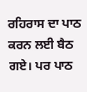ਰਹਿਰਾਸ ਦਾ ਪਾਠ ਕਰਨ ਲਈ ਬੈਠ ਗਏ। ਪਰ ਪਾਠ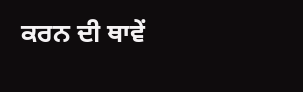ਕਰਨ ਦੀ ਥਾਵੇਂ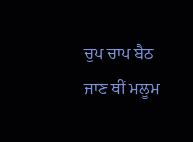ਚੁਪ ਚਾਪ ਬੈਠ ਜਾਣ ਥੀਂ ਮਲੂਮ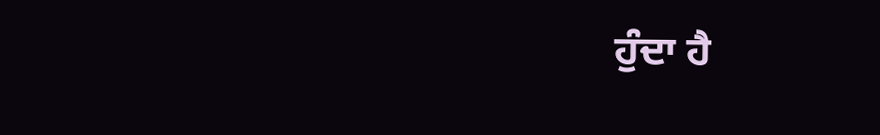ਹੁੰਦਾ ਹੈ